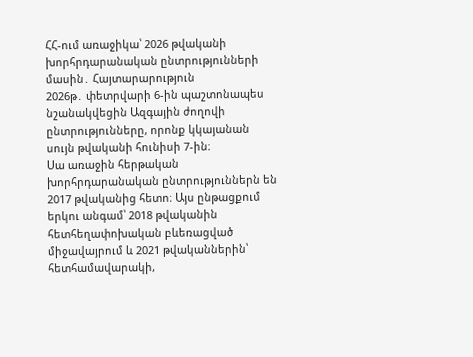ՀՀ-ում առաջիկա՝ 2026 թվականի խորհրդարանական ընտրությունների մասին․ Հայտարարություն
2026թ․ փետրվարի 6-ին պաշտոնապես նշանակվեցին Ազգային ժողովի ընտրությունները, որոնք կկայանան սույն թվականի հունիսի 7-ին։
Սա առաջին հերթական խորհրդարանական ընտրություններն են 2017 թվականից հետո։ Այս ընթացքում երկու անգամ՝ 2018 թվականին հետհեղափոխական բևեռացված միջավայրում և 2021 թվականներին՝ հետհամավարակի,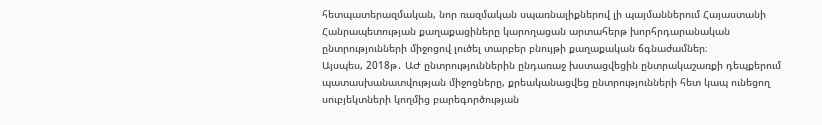հետպատերազմական, նոր ռազմական սպառնալիքներով լի պայմաններում Հայաստանի Հանրապետության քաղաքացիները կարողացան արտահերթ խորհրդարանական ընտրությունների միջոցով լուծել տարբեր բնույթի քաղաքական ճգնաժամներ։
Այսպես, 2018թ․ ԱԺ ընտրություններին ընդառաջ խստացվեցին ընտրակաշառքի դեպքերում պատասխանատվության միջոցները, քրեականացվեց ընտրությունների հետ կապ ունեցող սուբյեկտների կողմից բարեգործության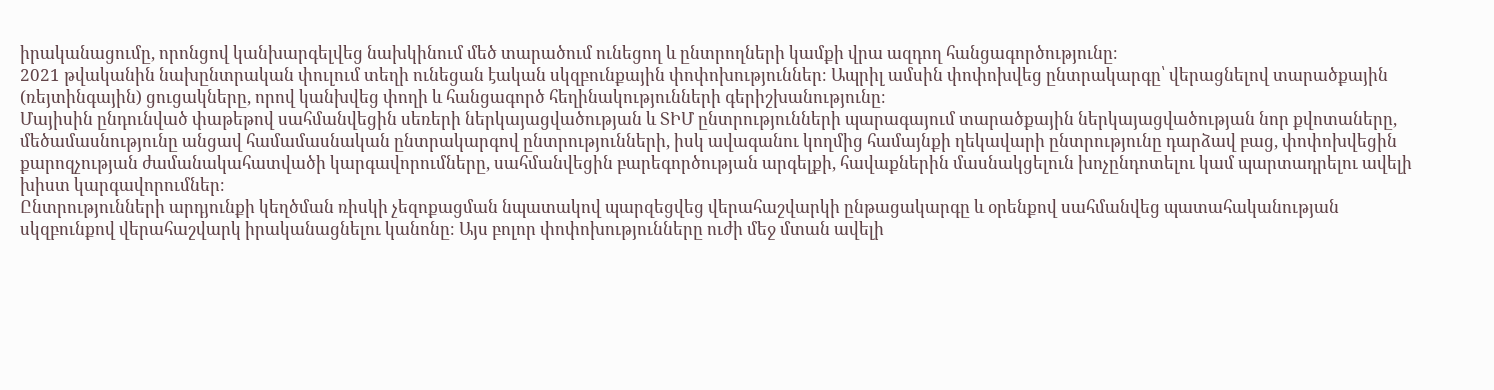իրականացումը, որոնցով կանխարգելվեց նախկինում մեծ տարածում ունեցող և ընտրողների կամքի վրա ազդող հանցագործությունը։
2021 թվականին նախընտրական փուլում տեղի ունեցան էական սկզբունքային փոփոխություններ։ Ապրիլ ամսին փոփոխվեց ընտրակարգը՝ վերացնելով տարածքային (ռեյտինգային) ցուցակները, որով կանխվեց փողի և հանցագործ հեղինակությունների գերիշխանությունը։
Մայիսին ընդունված փաթեթով սահմանվեցին սեռերի ներկայացվածության և ՏԻՄ ընտրությունների պարագայում տարածքային ներկայացվածության նոր քվոտաները, մեծամասնությունը անցավ համամասնական ընտրակարգով ընտրությունների, իսկ ավագանու կողմից համայնքի ղեկավարի ընտրությունը դարձավ բաց, փոփոխվեցին քարոզչության ժամանակահատվածի կարգավորումները, սահմանվեցին բարեգործության արգելքի, հավաքներին մասնակցելուն խոչընդոտելու կամ պարտադրելու ավելի խիստ կարգավորումներ։
Ընտրությունների արդյունքի կեղծման ռիսկի չեզոքացման նպատակով պարզեցվեց վերահաշվարկի ընթացակարգը և օրենքով սահմանվեց պատահականության սկզբունքով վերահաշվարկ իրականացնելու կանոնը։ Այս բոլոր փոփոխությունները ուժի մեջ մտան ավելի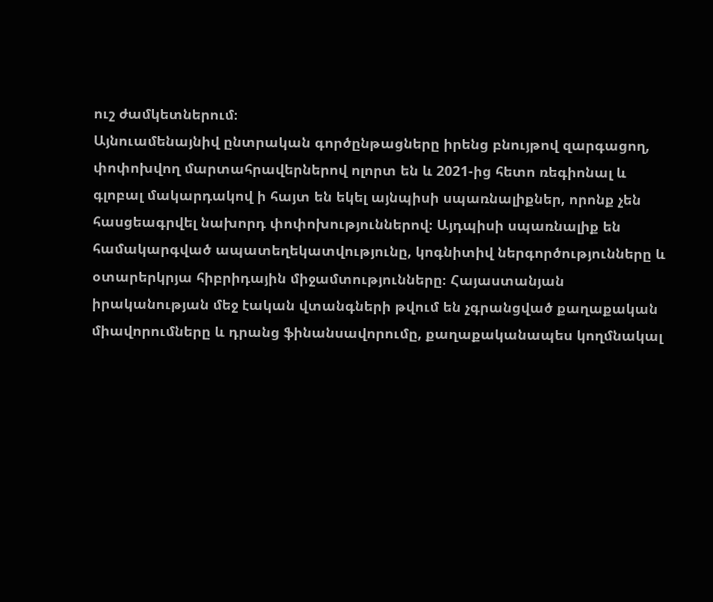ուշ ժամկետներում։
Այնուամենայնիվ ընտրական գործընթացները իրենց բնույթով զարգացող, փոփոխվող մարտահրավերներով ոլորտ են և 2021-ից հետո ռեգիոնալ և գլոբալ մակարդակով ի հայտ են եկել այնպիսի սպառնալիքներ, որոնք չեն հասցեագրվել նախորդ փոփոխություններով։ Այդպիսի սպառնալիք են համակարգված ապատեղեկատվությունը, կոգնիտիվ ներգործությունները և օտարերկրյա հիբրիդային միջամտությունները։ Հայաստանյան իրականության մեջ էական վտանգների թվում են չգրանցված քաղաքական միավորումները և դրանց ֆինանսավորումը, քաղաքականապես կողմնակալ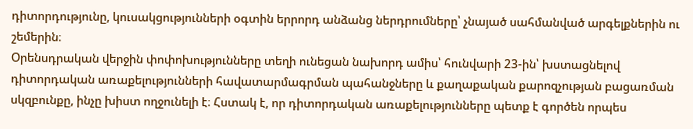դիտորդությունը, կուսակցությունների օգտին երրորդ անձանց ներդրումները՝ չնայած սահմանված արգելքներին ու շեմերին։
Օրենսդրական վերջին փոփոխությունները տեղի ունեցան նախորդ ամիս՝ հունվարի 23-ին՝ խստացնելով դիտորդական առաքելությունների հավատարմագրման պահանջները և քաղաքական քարոզչության բացառման սկզբունքը, ինչը խիստ ողջունելի է։ Հստակ է, որ դիտորդական առաքելությունները պետք է գործեն որպես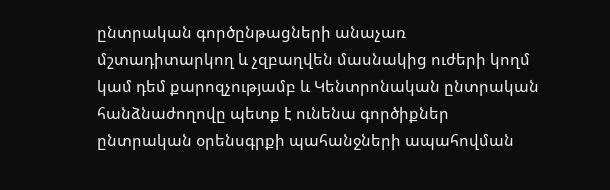ընտրական գործընթացների անաչառ մշտադիտարկող և չզբաղվեն մասնակից ուժերի կողմ կամ դեմ քարոզչությամբ և Կենտրոնական ընտրական հանձնաժողովը պետք է ունենա գործիքներ ընտրական օրենսգրքի պահանջների ապահովման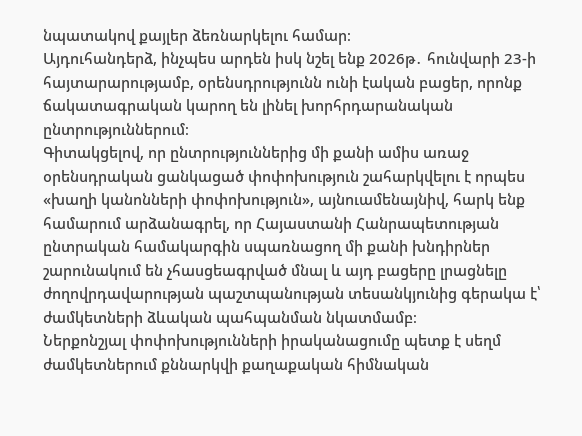նպատակով քայլեր ձեռնարկելու համար։
Այդուհանդերձ, ինչպես արդեն իսկ նշել ենք 2026թ․ հունվարի 23-ի հայտարարությամբ, օրենսդրությունն ունի էական բացեր, որոնք ճակատագրական կարող են լինել խորհրդարանական ընտրություններում։
Գիտակցելով, որ ընտրություններից մի քանի ամիս առաջ օրենսդրական ցանկացած փոփոխություն շահարկվելու է որպես «խաղի կանոնների փոփոխություն», այնուամենայնիվ, հարկ ենք համարում արձանագրել, որ Հայաստանի Հանրապետության ընտրական համակարգին սպառնացող մի քանի խնդիրներ շարունակում են չհասցեագրված մնալ և այդ բացերը լրացնելը ժողովրդավարության պաշտպանության տեսանկյունից գերակա է՝ ժամկետների ձևական պահպանման նկատմամբ։
Ներքոնշյալ փոփոխությունների իրականացումը պետք է սեղմ ժամկետներում քննարկվի քաղաքական հիմնական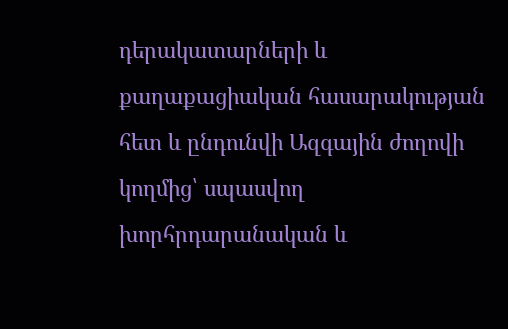դերակատարների և քաղաքացիական հասարակության հետ և ընդունվի Ազգային ժողովի կողմից՝ սպասվող խորհրդարանական և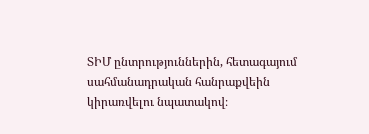ՏԻՄ ընտրություններին, հետագայում սահմանադրական հանրաքվեին կիրառվելու նպատակով։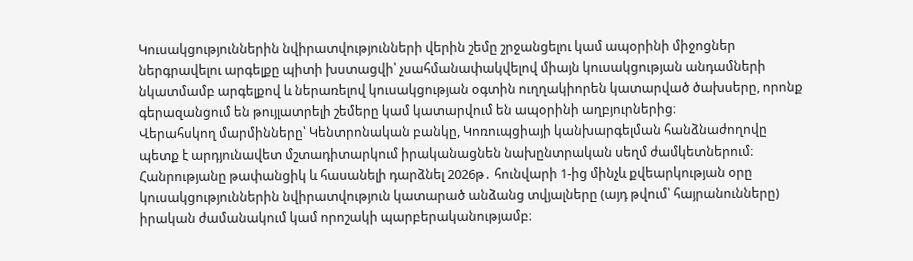Կուսակցություններին նվիրատվությունների վերին շեմը շրջանցելու կամ ապօրինի միջոցներ ներգրավելու արգելքը պիտի խստացվի՝ չսահմանափակվելով միայն կուսակցության անդամների նկատմամբ արգելքով և ներառելով կուսակցության օգտին ուղղակիորեն կատարված ծախսերը, որոնք գերազանցում են թույլատրելի շեմերը կամ կատարվում են ապօրինի աղբյուրներից։
Վերահսկող մարմինները՝ Կենտրոնական բանկը, Կոռուպցիայի կանխարգելման հանձնաժողովը պետք է արդյունավետ մշտադիտարկում իրականացնեն նախընտրական սեղմ ժամկետներում։
Հանրությանը թափանցիկ և հասանելի դարձնել 2026թ․ հունվարի 1-ից մինչև քվեարկության օրը կուսակցություններին նվիրատվություն կատարած անձանց տվյալները (այդ թվում՝ հայրանունները) իրական ժամանակում կամ որոշակի պարբերականությամբ։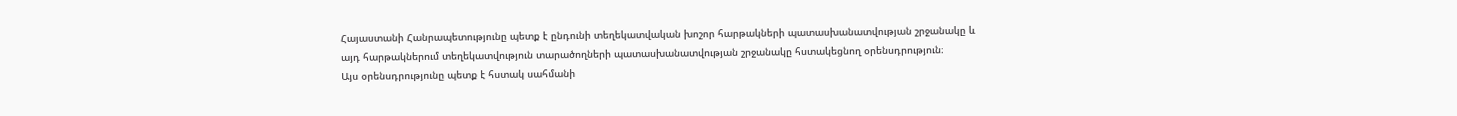Հայաստանի Հանրապետությունը պետք է ընդունի տեղեկատվական խոշոր հարթակների պատասխանատվության շրջանակը և այդ հարթակներում տեղեկատվություն տարածողների պատասխանատվության շրջանակը հստակեցնող օրենսդրություն։
Այս օրենսդրությունը պետք է հստակ սահմանի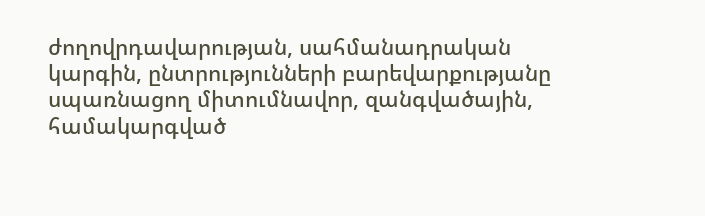ժողովրդավարության, սահմանադրական կարգին, ընտրությունների բարեվարքությանը սպառնացող միտումնավոր, զանգվածային, համակարգված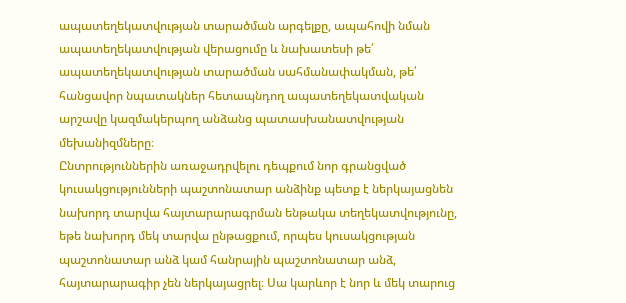ապատեղեկատվության տարածման արգելքը, ապահովի նման ապատեղեկատվության վերացումը և նախատեսի թե՛ ապատեղեկատվության տարածման սահմանափակման, թե՛ հանցավոր նպատակներ հետապնդող ապատեղեկատվական արշավը կազմակերպող անձանց պատասխանատվության մեխանիզմները։
Ընտրություններին առաջադրվելու դեպքում նոր գրանցված կուսակցությունների պաշտոնատար անձինք պետք է ներկայացնեն նախորդ տարվա հայտարարագրման ենթակա տեղեկատվությունը, եթե նախորդ մեկ տարվա ընթացքում, որպես կուսակցության պաշտոնատար անձ կամ հանրային պաշտոնատար անձ, հայտարարագիր չեն ներկայացրել։ Սա կարևոր է նոր և մեկ տարուց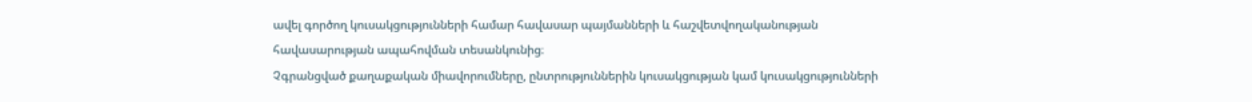ավել գործող կուսակցությունների համար հավասար պայմանների և հաշվետվողականության հավասարության ապահովման տեսանկունից։
Չգրանցված քաղաքական միավորումները, ընտրություններին կուսակցության կամ կուսակցությունների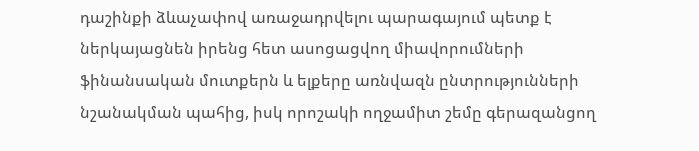դաշինքի ձևաչափով առաջադրվելու պարագայում պետք է ներկայացնեն իրենց հետ ասոցացվող միավորումների ֆինանսական մուտքերն և ելքերը առնվազն ընտրությունների նշանակման պահից, իսկ որոշակի ողջամիտ շեմը գերազանցող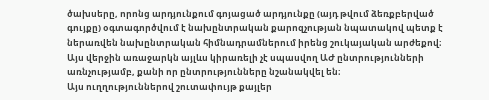ծախսերը, որոնց արդյունքում գոյացած արդյունքը (այդ թվում ձեռքբերված գույքը) օգտագործվում է նախընտրական քարոզչության նպատակով պետք է ներառվեն նախընտրական հիմնադրամներում իրենց շուկայական արժեքով։ Այս վերջին առաջարկն այլևս կիրառելի չէ սպասվող ԱԺ ընտրությունների առնչությամբ, քանի որ ընտրությունները նշանակվել են։
Այս ուղղություններով շուտափույթ քայլեր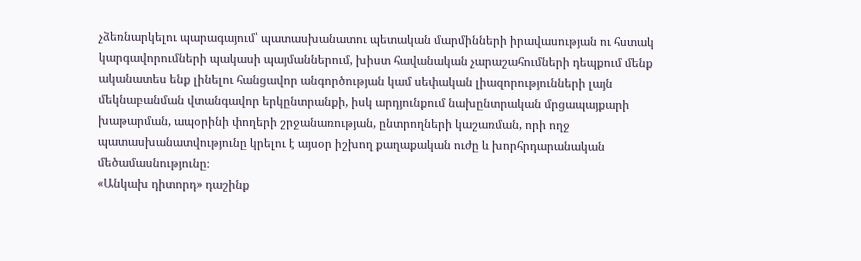չձեռնարկելու պարագայում՝ պատասխանատու պետական մարմինների իրավասության ու հստակ կարգավորումների պակասի պայմաններում, խիստ հավանական չարաշահումների դեպքում մենք ականատես ենք լինելու հանցավոր անգործության կամ սեփական լիազորությունների լայն մեկնաբանման վտանգավոր երկընտրանքի, իսկ արդյունքում նախընտրական մրցապայքարի խաթարման, ապօրինի փողերի շրջանառության, ընտրողների կաշառման, որի ողջ պատասխանատվությունը կրելու է այսօր իշխող քաղաքական ուժը և խորհրդարանական մեծամասնությունը։
«Անկախ դիտորդ» դաշինք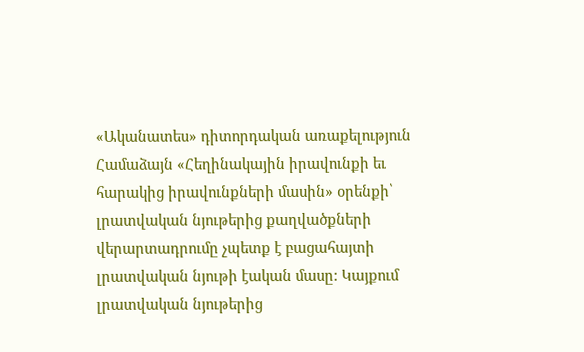«Ականատես» դիտորդական առաքելություն
Համաձայն «Հեղինակային իրավունքի եւ հարակից իրավունքների մասին» օրենքի՝ լրատվական նյութերից քաղվածքների վերարտադրումը չպետք է բացահայտի լրատվական նյութի էական մասը: Կայքում լրատվական նյութերից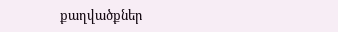քաղվածքներ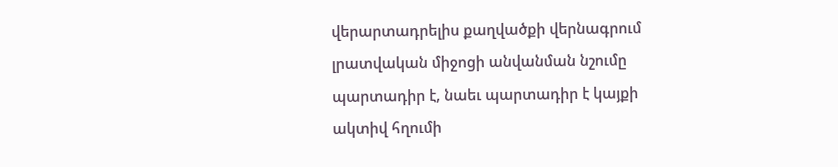վերարտադրելիս քաղվածքի վերնագրում լրատվական միջոցի անվանման նշումը պարտադիր է, նաեւ պարտադիր է կայքի ակտիվ հղումի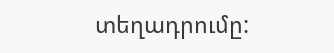տեղադրումը: